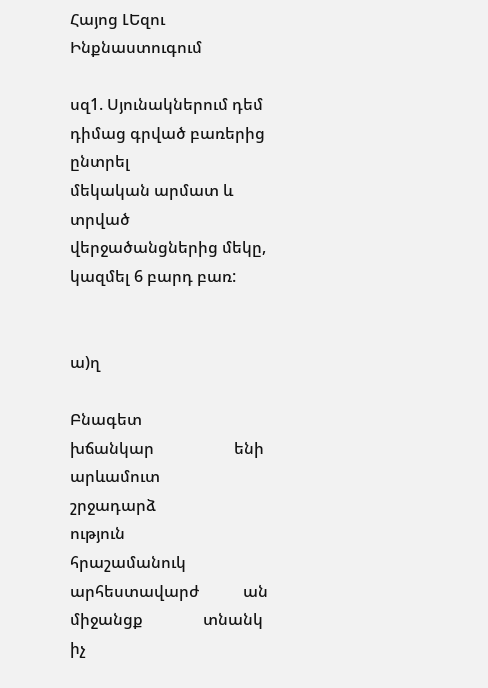Հայոց ԼԵզու Ինքնաստուգում

սզ1. Սյունակներում դեմ դիմաց գրված բառերից ընտրել
մեկական արմատ և տրված վերջածանցներից մեկը,
կազմել 6 բարդ բառ:


ա)ղ

Բնագետ               խճանկար                    ենի
արևամուտ           շրջադարձ                   ություն
հրաշամանուկ      արհեստավարժ           ան
միջանցք               տնանկ                         իչ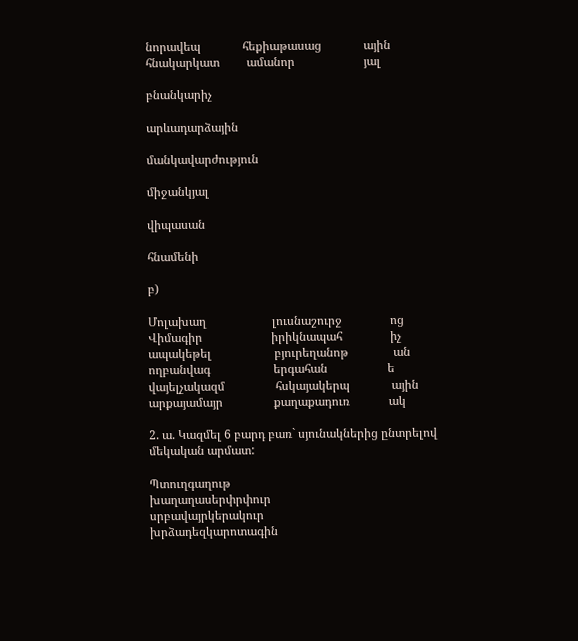նորավեպ              հեքիաթասաց              ային
հնակարկատ         ամանոր                       յալ

բնանկարիչ

արևադարձային

մանկավարժություն

միջանկյալ

վիպասան

հնամենի

բ)

Մոլախաղ                      լուսնաշուրջ                ոց
Վիմագիր                       իրիկնապահ                իչ
ապակեթել                     բյուրեղանոթ               ան
ողբանվագ                     երգահան                    ե
վայելչակազմ                 հսկայակերպ              ային
արքայամայր                 քաղաքադուռ             ակ

2. ա. Կազմել 6 բարդ բառ` սյունակներից ընտրելով մեկական արմատ:

Պտուղգաղութ
խաղաղասերփրփուր
սրբավայրկերակուր
խրձադեզկարոտագին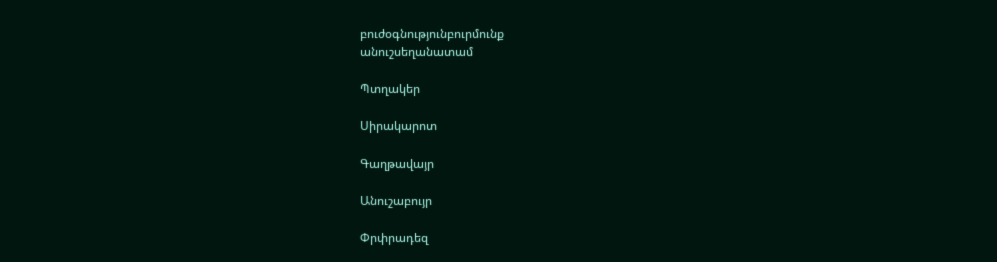բուժօգնությունբուրմունք
անուշսեղանատամ

Պտղակեր

Սիրակարոտ

Գաղթավայր

Անուշաբույր

Փրփրադեզ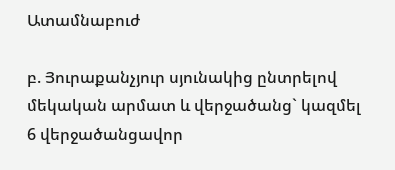Ատամնաբուժ

բ. Յուրաքանչյուր սյունակից ընտրելով մեկական արմատ և վերջածանց` կազմել 6 վերջածանցավոր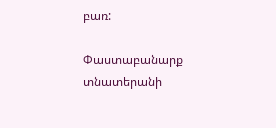բառ:

Փաստաբանարք
տնատերանի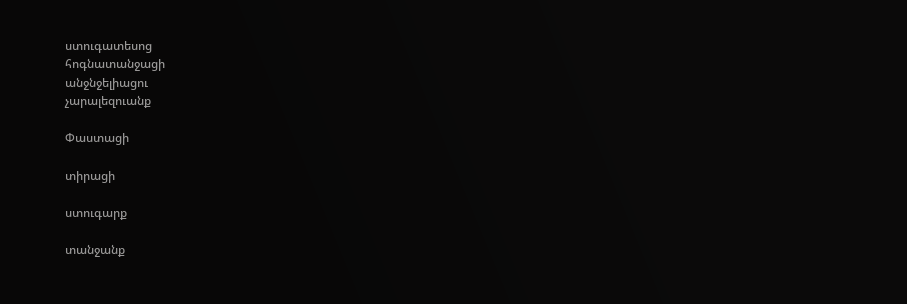ստուգատեսոց
հոգնատանջացի
անջնջելիացու
չարալեզուանք

Փաստացի

տիրացի

ստուգարք

տանջանք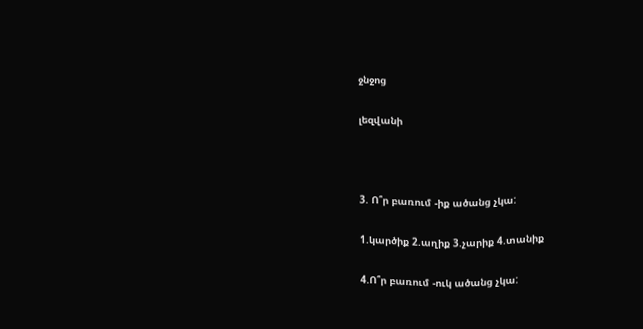ջնջոց

լեզվանի



3. Ո՞ր բառում -իք ածանց չկա:

1.կարծիք 2.աղիք 3.չարիք 4.տանիք

4.Ո՞ր բառում -ուկ ածանց չկա: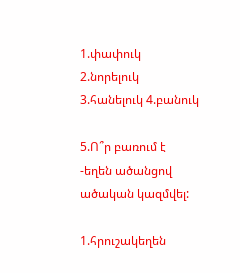1.փափուկ 2.նորելուկ 3.հանելուկ 4.բանուկ

5.Ո՞ր բառում է -եղեն ածանցով ածական կազմվել:

1.հրուշակեղեն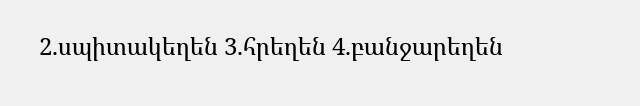2.սպիտակեղեն 3.հրեղեն 4.բանջարեղեն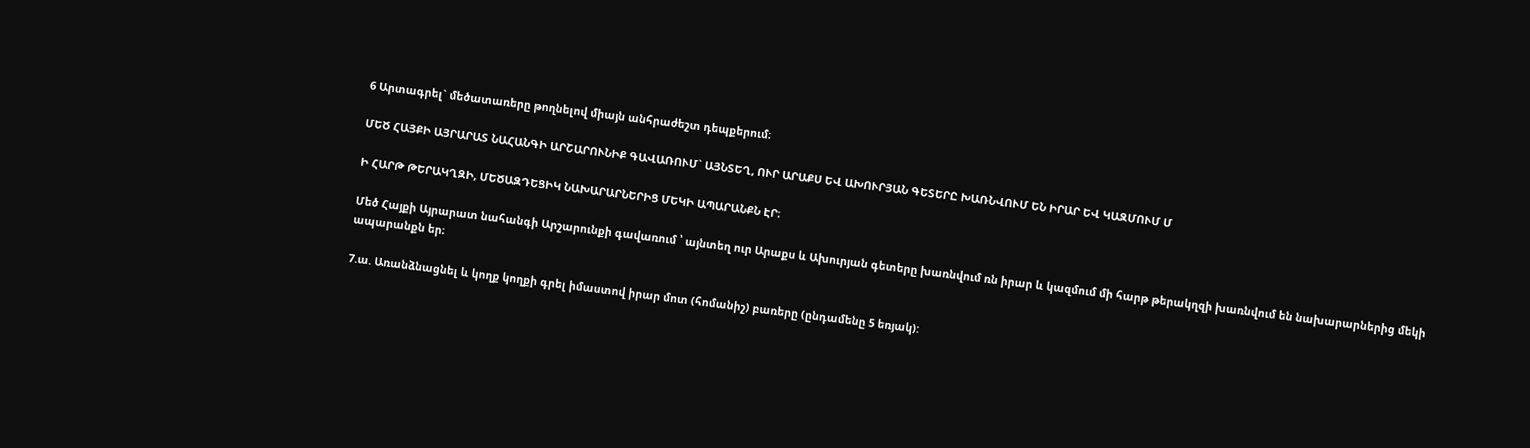6 Արտագրել` մեծատառերը թողնելով միայն անհրաժեշտ դեպքերում։

ՄԵԾ ՀԱՅՔԻ ԱՅՐԱՐԱՏ ՆԱՀԱՆԳԻ ԱՐՇԱՐՈՒՆԻՔ ԳԱՎԱՌՈՒՄ` ԱՅՆՏԵՂ, ՈՒՐ ԱՐԱՔՍ ԵՎ ԱԽՈՒՐՅԱՆ ԳԵՏԵՐԸ ԽԱՌՆՎՈՒՄ ԵՆ ԻՐԱՐ ԵՎ ԿԱԶՄՈՒՄ Մ

Ի ՀԱՐԹ ԹԵՐԱԿՂԶԻ, ՄԵԾԱԶԴԵՑԻԿ ՆԱԽԱՐԱՐՆԵՐԻՑ ՄԵԿԻ ԱՊԱՐԱՆՔՆ ԷՐ։

Մեծ Հայքի Այրարատ նահանգի Արշարունքի գավառում ՝ այնտեղ ուր Արաքս և Ախուրյան գետերը խառնվում ռն իրար և կազմում մի հարթ թերակղզի խառնվում են նախարարներից մեկի ապարանքն եր։

7.ա. Առանձնացնել և կողք կողքի գրել իմաստով իրար մոտ (հոմանիշ) բառերը (ընդամենը 5 եռյակ):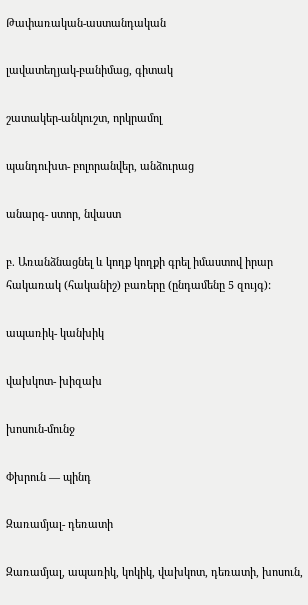Թափառական-աստանդական

լավատեղյակ-բանիմաց, գիտակ

շատակեր-անկուշտ, որկրամոլ

պանդուխտ- բոլորանվեր, անձուրաց

անարգ- ստոր, նվաստ

բ. Առանձնացնել և կողք կողքի գրել իմաստով իրար հակառակ (հականիշ) բառերը (ընդամենը 5 զույգ):

ապառիկ- կանխիկ

վախկոտ- խիզախ

խոսուն-մունջ

Փխրուն — պինդ

Զառամյալ- դեռատի

Զառամյալ, ապառիկ, կոկիկ, վախկոտ, դեռատի, խոսուն,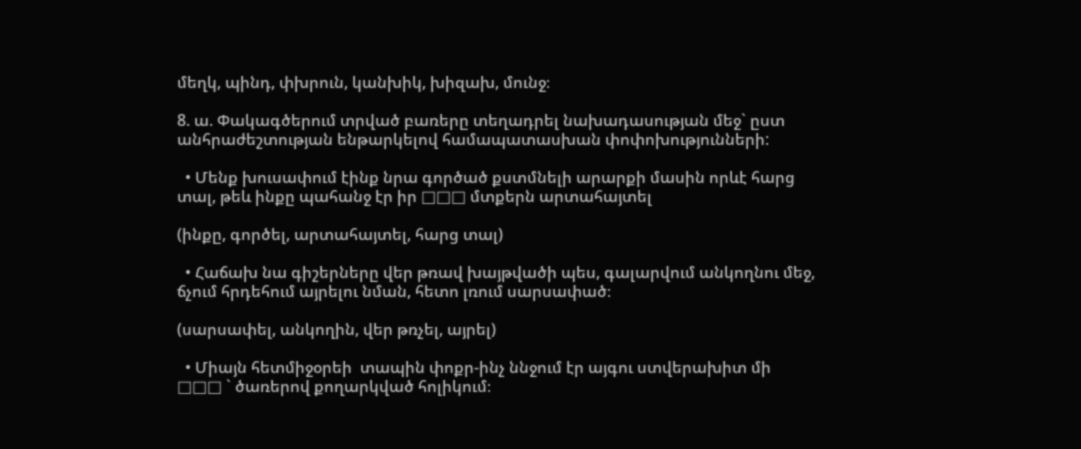մեղկ, պինդ, փխրուն, կանխիկ, խիզախ, մունջ։

8. ա. Փակագծերում տրված բառերը տեղադրել նախադասության մեջ` ըստ անհրաժեշտության ենթարկելով համապատասխան փոփոխությունների:

  • Մենք խուսափում էինք նրա գործած քստմնելի արարքի մասին որևէ հարց տալ, թեև ինքը պահանջ էր իր □□□ մտքերն արտահայտել

(ինքը, գործել, արտահայտել, հարց տալ)

  • Հաճախ նա գիշերները վեր թռավ խայթվածի պես, գալարվում անկողնու մեջ, ճչում հրդեհում այրելու նման, հետո լռում սարսափած։

(սարսափել, անկողին, վեր թռչել, այրել)

  • Միայն հետմիջօրեի  տապին փոքր-ինչ ննջում էր այգու ստվերախիտ մի □□□ ` ծառերով քողարկված հոլիկում։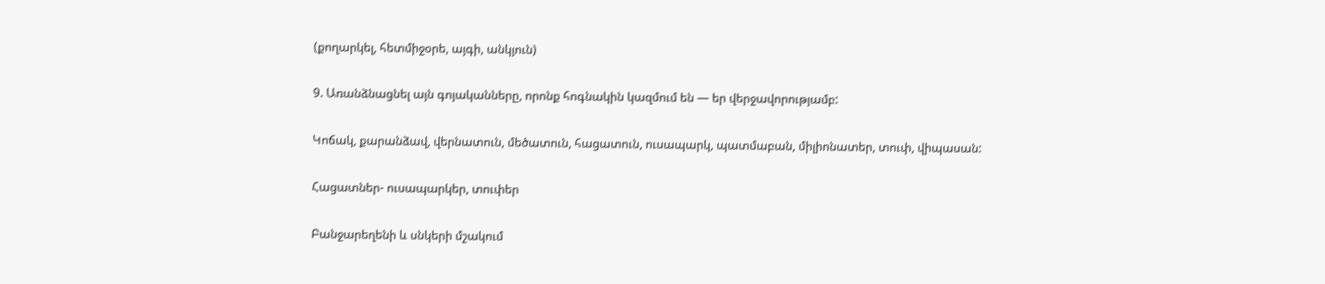(քողարկել, հետմիջօրե, այգի, անկյուն)

9. Առանձնացնել այն գոյականները, որոնք հոգնակին կազմում են — եր վերջավորությամբ:

Կոճակ, քարանձավ, վերնատուն, մեծատուն, հացատուն, ուսապարկ, պատմաբան, միլիոնատեր, տուփ, վիպասան:

Հացատներ- ուսապարկեր, տուփեր

Բանջարեղենի և սնկերի մշակում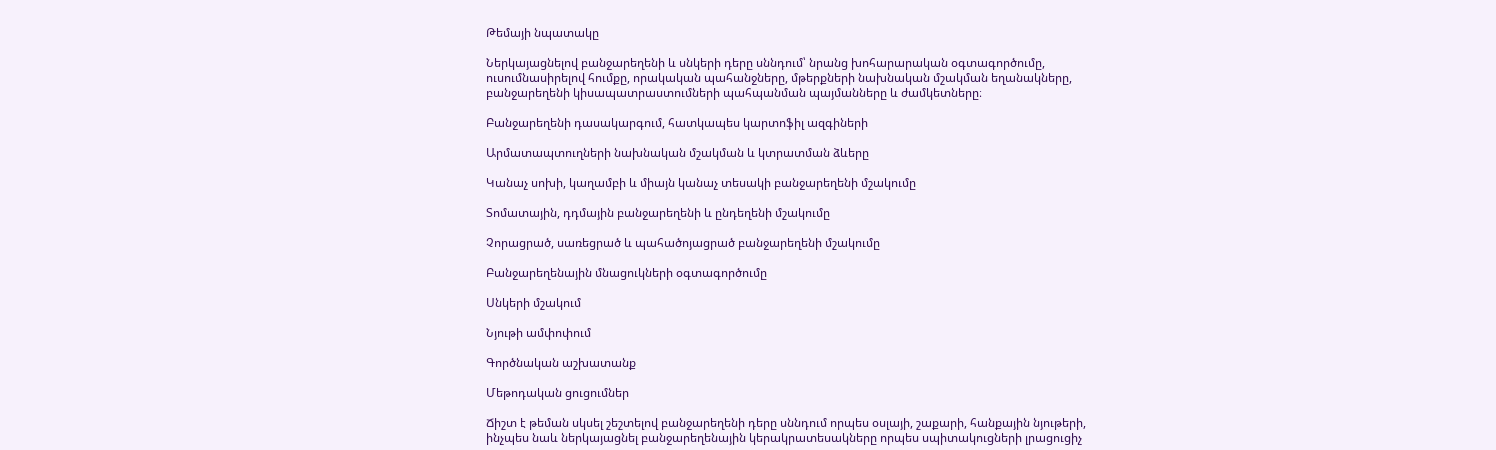Թեմայի նպատակը

Ներկայացնելով բանջարեղենի և սնկերի դերը սննդում՝ նրանց խոհարարական օգտագործումը, ուսումնասիրելով հումքը, որակական պահանջները, մթերքների նախնական մշակման եղանակները, բանջարեղենի կիսապատրաստումների պահպանման պայմանները և ժամկետները։

Բանջարեղենի դասակարգում, հատկապես կարտոֆիլ ազգիների

Արմատապտուղների նախնական մշակման և կտրատման ձևերը

Կանաչ սոխի, կաղամբի և միայն կանաչ տեսակի բանջարեղենի մշակումը

Տոմատային, դդմային բանջարեղենի և ընդեղենի մշակումը

Չորացրած, սառեցրած և պահածոյացրած բանջարեղենի մշակումը

Բանջարեղենային մնացուկների օգտագործումը

Սնկերի մշակում

Նյութի ամփոփում

Գործնական աշխատանք

Մեթոդական ցուցումներ

Ճիշտ է թեման սկսել շեշտելով բանջարեղենի դերը սննդում որպես օսլայի, շաքարի, հանքային նյութերի, ինչպես նաև ներկայացնել բանջարեղենային կերակրատեսակները որպես սպիտակուցների լրացուցիչ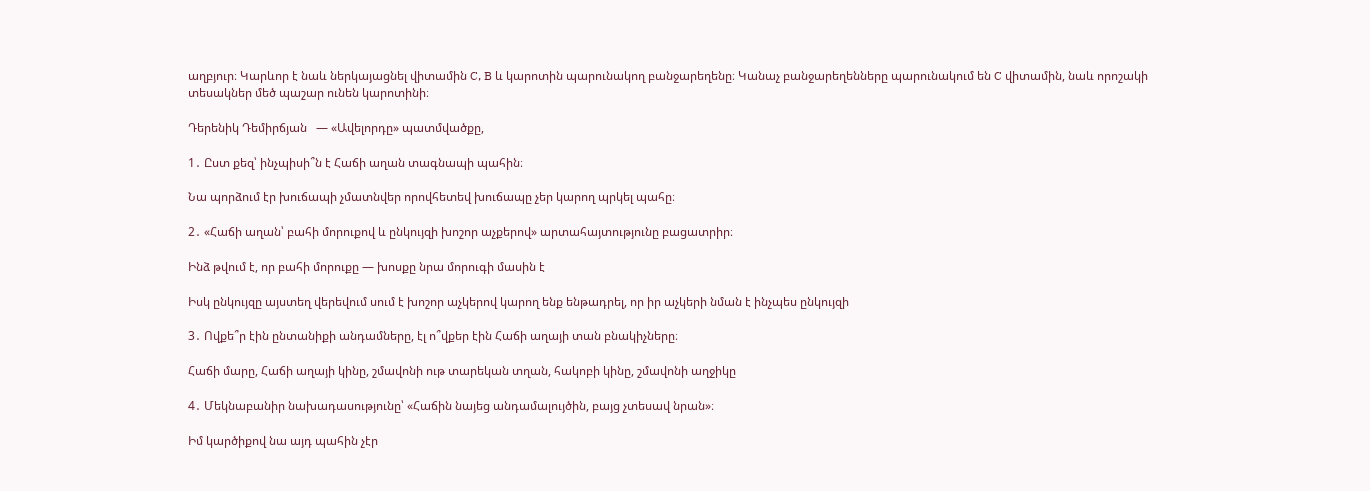աղբյուր։ Կարևոր է նաև ներկայացնել վիտամին C, B և կարոտին պարունակող բանջարեղենը։ Կանաչ բանջարեղենները պարունակում են C վիտամին, նաև որոշակի տեսակներ մեծ պաշար ունեն կարոտինի։

Դերենիկ Դեմիրճյան   — «Ավելորդը» պատմվածքը,

1․ Ըստ քեզ՝ ինչպիսի՞ն է Հաճի աղան տագնապի պահին։

Նա պորձում էր խուճապի չմատնվեր որովհետեվ խուճապը չեր կարող պրկել պահը։

2․ «Հաճի աղան՝ բահի մորուքով և ընկույզի խոշոր աչքերով» արտահայտությունը բացատրիր։

Ինձ թվում է, որ բահի մորուքը — խոսքը նրա մորուգի մասին է

Իսկ ընկույզը այստեղ վերեվում սում է խոշոր աչկերով կարող ենք ենթադրել, որ իր աչկերի նման է ինչպես ընկույզի

3․ Ովքե՞ր էին ընտանիքի անդամները, էլ ո՞վքեր էին Հաճի աղայի տան բնակիչները։

Հաճի մարը, Հաճի աղայի կինը, շմավոնի ութ տարեկան տղան, հակոբի կինը, շմավոնի աղջիկը

4․ Մեկնաբանիր նախադասությունը՝ «Հաճին նայեց անդամալույծին, բայց չտեսավ նրան»։

Իմ կարծիքով նա այդ պահին չէր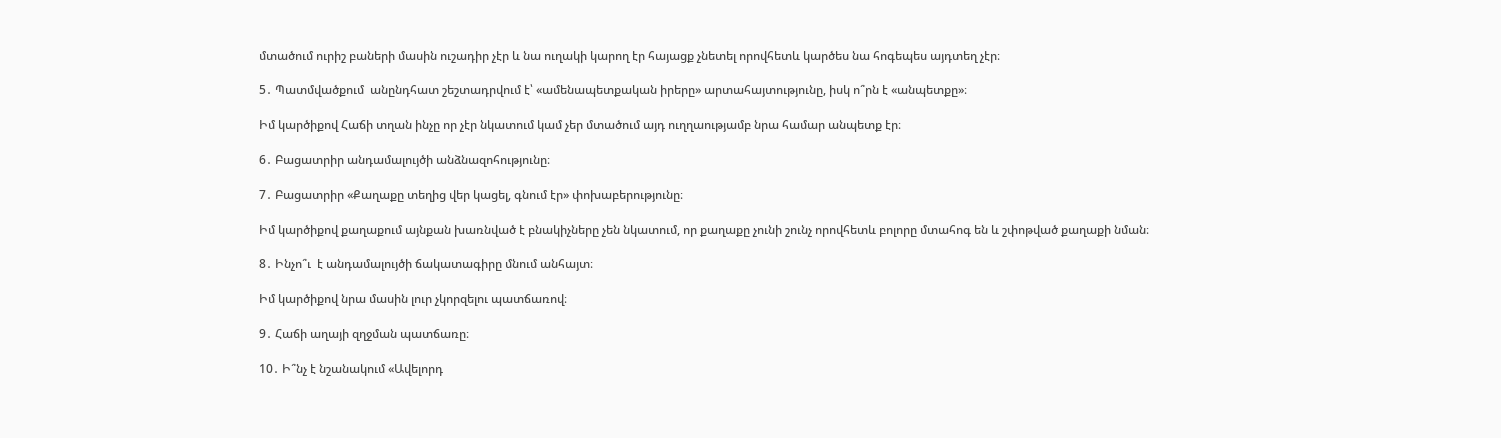մտածում ուրիշ բաների մասին ուշադիր չէր և նա ուղակի կարող էր հայացք չնետել որովհետև կարծես նա հոգեպես այդտեղ չէր։

5․ Պատմվածքում  անընդհատ շեշտադրվում է՝ «ամենապետքական իրերը» արտահայտությունը, իսկ ո՞րն է «անպետքը»։

Իմ կարծիքով Հաճի տղան ինչը որ չէր նկատում կամ չեր մտածում այդ ուղղաությամբ նրա համար անպետք էր։

6․ Բացատրիր անդամալույծի անձնազոհությունը։

7․ Բացատրիր «Քաղաքը տեղից վեր կացել, գնում էր» փոխաբերությունը։

Իմ կարծիքով քաղաքում այնքան խառնված է բնակիչները չեն նկատում, որ քաղաքը չունի շունչ որովհետև բոլորը մտահոգ են և շփոթված քաղաքի նման։

8․ Ինչո՞ւ  է անդամալույծի ճակատագիրը մնում անհայտ։

Իմ կարծիքով նրա մասին լուր չկորզելու պատճառով։

9․ Հաճի աղայի զղջման պատճառը։

10․ Ի՞նչ է նշանակում «Ավելորդ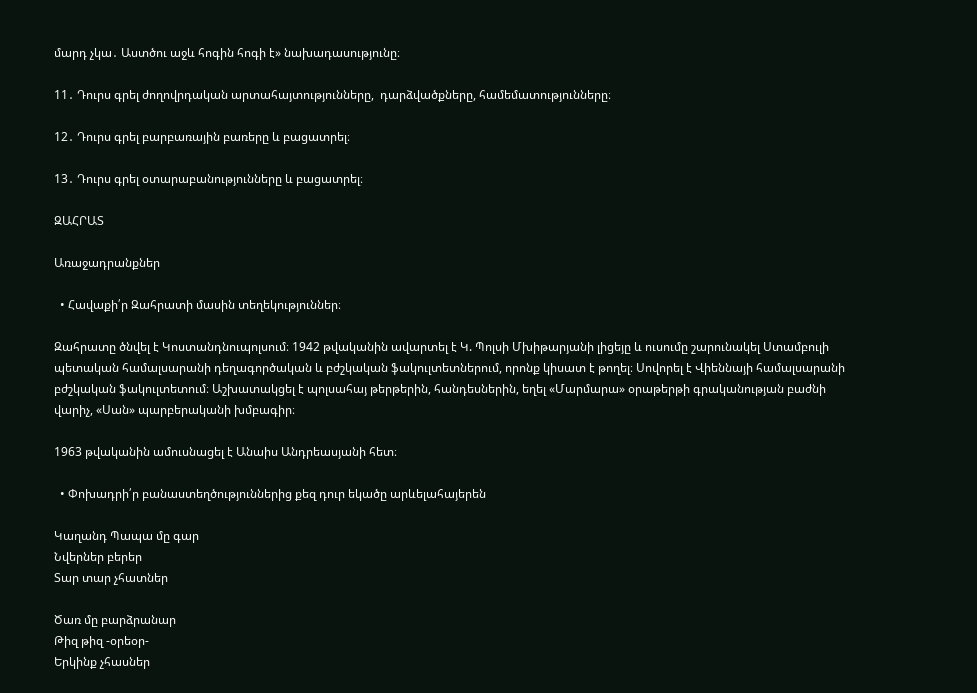մարդ չկա․ Աստծու աջև հոգին հոգի է» նախադասությունը։

11․ Դուրս գրել ժողովրդական արտահայտությունները,  դարձվածքները, համեմատությունները։

12․ Դուրս գրել բարբառային բառերը և բացատրել։

13․ Դուրս գրել օտարաբանությունները և բացատրել։

ԶԱՀՐԱՏ

Առաջադրանքներ

  • Հավաքի՛ր Զահրատի մասին տեղեկություններ։

Զահրատը ծնվել է Կոստանդնուպոլսում։ 1942 թվականին ավարտել է Կ. Պոլսի Մխիթարյանի լիցեյը և ուսումը շարունակել Ստամբուլի պետական համալսարանի դեղագործական և բժշկական ֆակուլտետներում, որոնք կիսատ է թողել։ Սովորել է Վիեննայի համալսարանի բժշկական ֆակուլտետում։ Աշխատակցել է պոլսահայ թերթերին, հանդեսներին, եղել «Մարմարա» օրաթերթի գրականության բաժնի վարիչ, «Սան» պարբերականի խմբագիր։

1963 թվականին ամուսնացել է Անաիս Անդրեասյանի հետ։

  • Փոխադրի՛ր բանաստեղծություններից քեզ դուր եկածը արևելահայերեն

Կաղանդ Պապա մը գար
Նվերներ բերեր
Տար տար չհատներ

Ծառ մը բարձրանար
Թիզ թիզ -օրեօր-
Երկինք չհասներ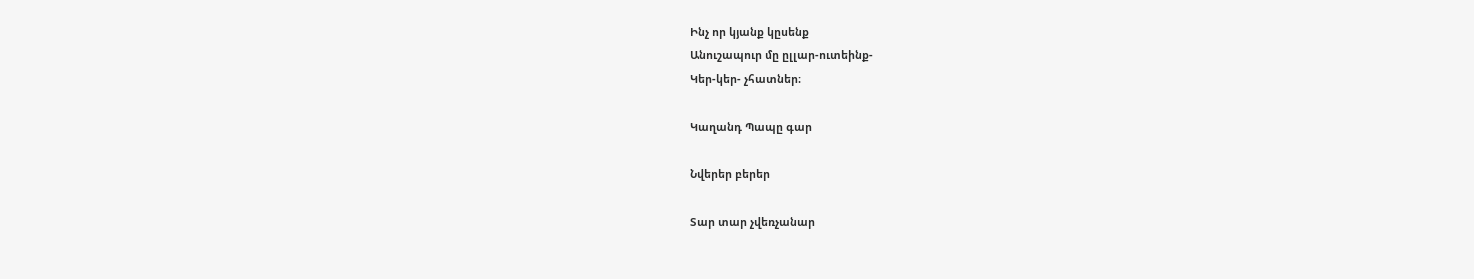Ինչ որ կյանք կըսենք
Անուշապուր մը ըլլար-ուտեինք-
Կեր-կեր- չհատներ։

Կաղանդ Պապը գար

Նվերեր բերեր

Տար տար չվեռչանար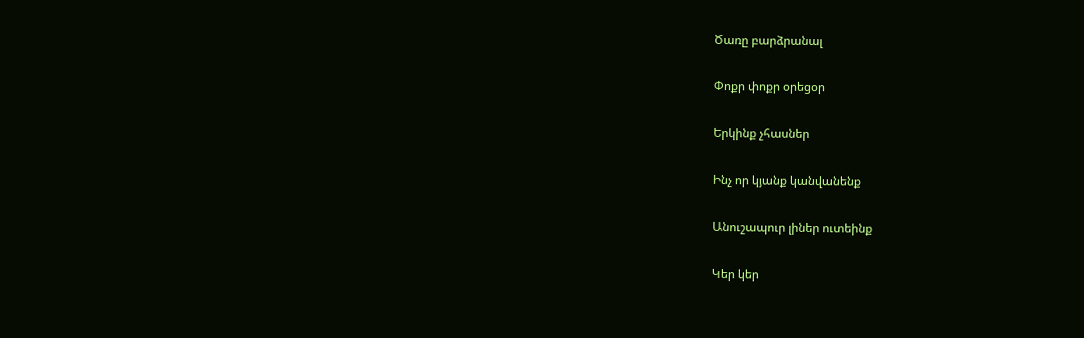Ծառը բարձրանալ

Փոքր փոքր օրեցօր

Երկինք չհասներ

Ինչ որ կյանք կանվանենք

Անուշապուր լիներ ուտեինք

Կեր կեր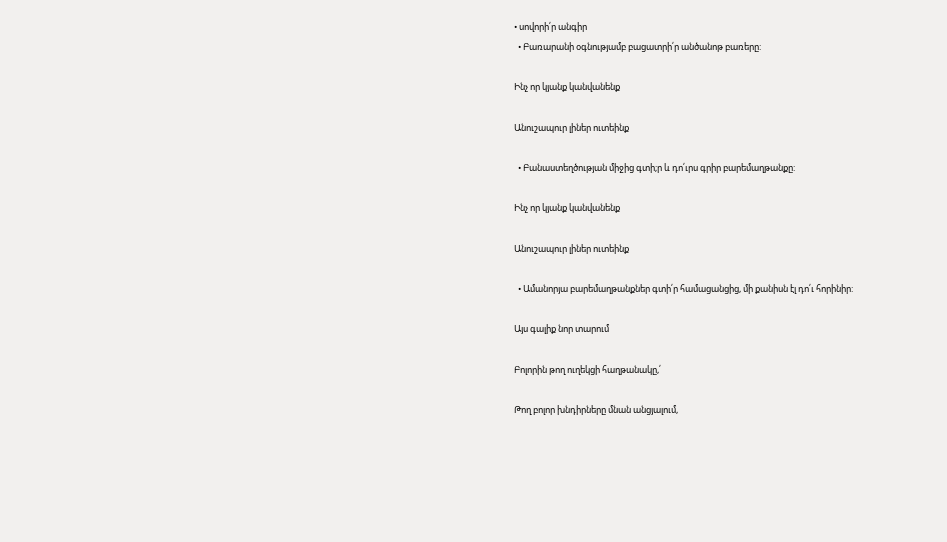• սովորի՛ր անգիր
  • Բառարանի օգնությամբ բացատրի՛ր անծանոթ բառերը:

Ինչ որ կյանք կանվանենք

Անուշապուր լիներ ուտեինք

  • Բանաստեղծության միջից գտի;ր և դո՛ւրս գրիր բարեմաղթանքը:

Ինչ որ կյանք կանվանենք

Անուշապուր լիներ ուտեինք

  • Ամանորյա բարեմաղթանքներ գտի՛ր համացանցից, մի քանիսն էլ դո՛ւ հորինիր:

Այս գալիք նոր տարում

Բոլորին թող ուղեկցի հաղթանակը,՛

Թող բոլոր խնդիրները մնան անցյալում,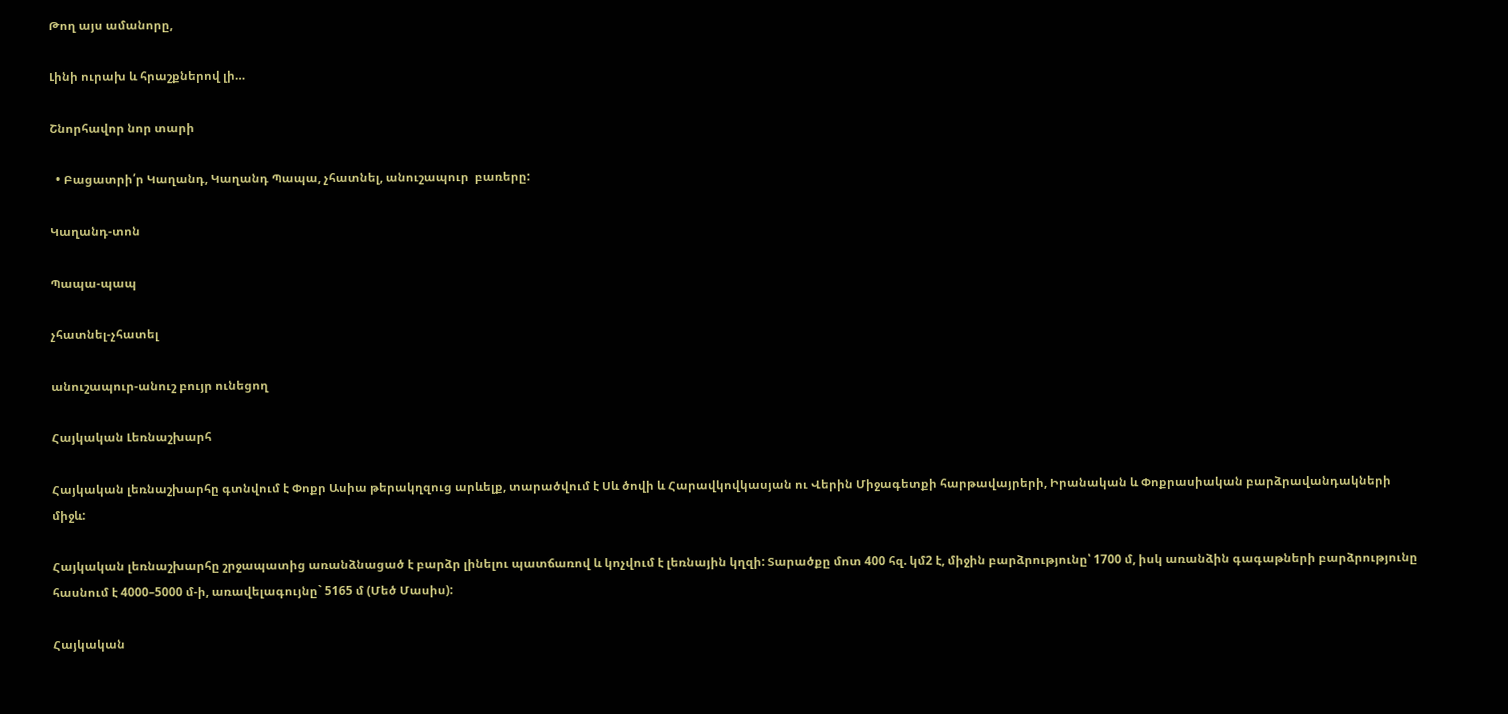Թող այս ամանորը,

Լինի ուրախ և հրաշքներով լի…

Շնորհավոր նոր տարի

  • Բացատրի՛ր Կաղանդ, Կաղանդ Պապա, չհատնել, անուշապուր  բառերը:

Կաղանդ-տոն

Պապա-պապ

չհատնել-չհատել

անուշապուր-անուշ բույր ունեցող

Հայկական Լեռնաշխարհ

Հայկական լեռնաշխարհը գտնվում է Փոքր Ասիա թերակղզուց արևելք, տարածվում է Սև ծովի և Հարավկովկասյան ու Վերին Միջագետքի հարթավայրերի, Իրանական և Փոքրասիական բարձրավանդակների միջև:

Հայկական լեռնաշխարհը շրջապատից առանձնացած է բարձր լինելու պատճառով և կոչվում է լեռնային կղզի: Տարածքը մոտ 400 հզ. կմ2 է, միջին բարձրությունը՝ 1700 մ, իսկ առանձին գագաթների բարձրությունը հասնում է 4000–5000 մ-ի, առավելագույնը` 5165 մ (Մեծ Մասիս):

Հայկական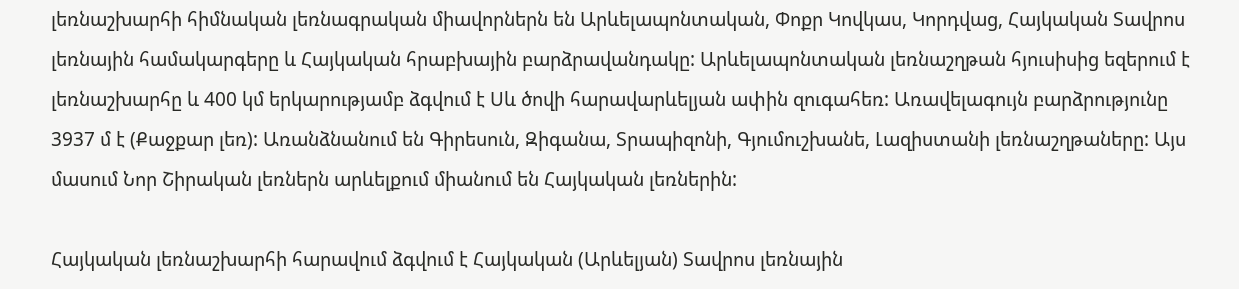լեռնաշխարհի հիմնական լեռնագրական միավորներն են Արևելապոնտական, Փոքր Կովկաս, Կորդվաց, Հայկական Տավրոս լեռնային համակարգերը և Հայկական հրաբխային բարձրավանդակը: Արևելապոնտական լեռնաշղթան հյուսիսից եզերում է լեռնաշխարհը և 400 կմ երկարությամբ ձգվում է Սև ծովի հարավարևելյան ափին զուգահեռ: Առավելագույն բարձրությունը 3937 մ է (Քաջքար լեռ): Առանձնանում են Գիրեսուն, Զիգանա, Տրապիզոնի, Գյումուշխանե, Լազիստանի լեռնաշղթաները: Այս մասում Նոր Շիրական լեռներն արևելքում միանում են Հայկական լեռներին:

Հայկական լեռնաշխարհի հարավում ձգվում է Հայկական (Արևելյան) Տավրոս լեռնային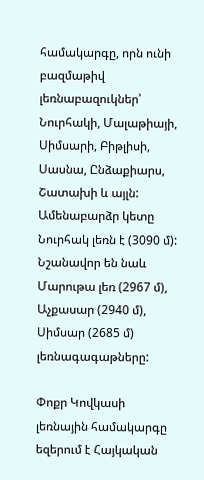համակարգը, որն ունի բազմաթիվ լեռնաբազուկներ՝ Նուրհակի, Մալաթիայի, Սիմսարի, Բիթլիսի, Սասնա, Ընձաքիարս, Շատախի և այլն: Ամենաբարձր կետը Նուրհակ լեռն է (3090 մ): Նշանավոր են նաև Մարութա լեռ (2967 մ), Աչքասար (2940 մ), Սիմսար (2685 մ) լեռնագագաթները:

Փոքր Կովկասի լեռնային համակարգը եզերում է Հայկական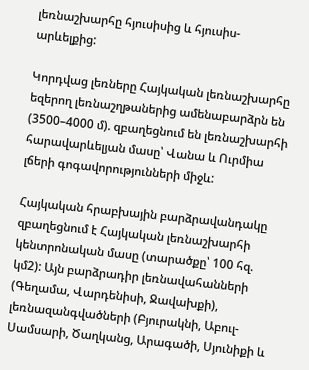լեռնաշխարհը հյուսիսից և հյուսիս-արևելքից:

Կորդվաց լեռները Հայկական լեռնաշխարհը եզերող լեռնաշղթաներից ամենաբարձրն են (3500–4000 մ). զբաղեցնում են լեռնաշխարհի հարավարևելյան մասը՝ Վանա և Ուրմիա լճերի գոգավորությունների միջև:

Հայկական հրաբխային բարձրավանդակը զբաղեցնում է Հայկական լեռնաշխարհի կենտրոնական մասը (տարածքը՝ 100 հզ. կմ2): Այն բարձրադիր լեռնավահանների (Գեղամա, Վարդենիսի, Ջավախքի), լեռնազանգվածների (Բյուրակնի, Աբուլ-Սամսարի, Ծաղկանց, Արագածի, Սյունիքի և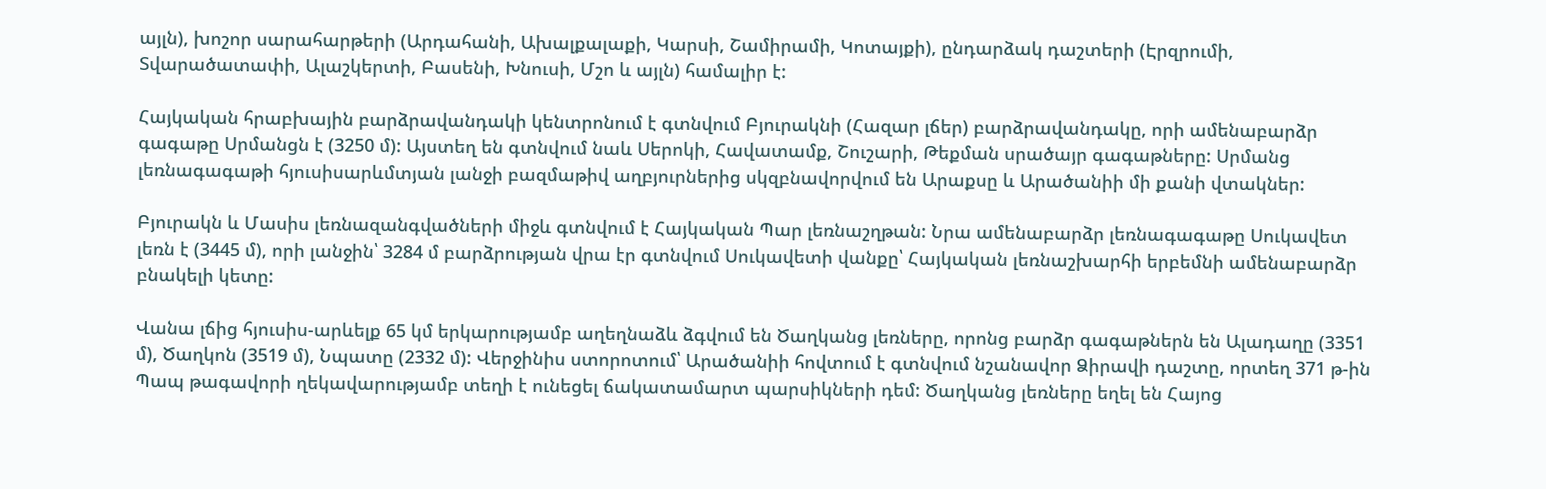այլն), խոշոր սարահարթերի (Արդահանի, Ախալքալաքի, Կարսի, Շամիրամի, Կոտայքի), ընդարձակ դաշտերի (Էրզրումի, Տվարածատափի, Ալաշկերտի, Բասենի, Խնուսի, Մշո և այլն) համալիր է:

Հայկական հրաբխային բարձրավանդակի կենտրոնում է գտնվում Բյուրակնի (Հազար լճեր) բարձրավանդակը, որի ամենաբարձր գագաթը Սրմանցն է (3250 մ): Այստեղ են գտնվում նաև Սերոկի, Հավատամք, Շուշարի, Թեքման սրածայր գագաթները: Սրմանց լեռնագագաթի հյուսիսարևմտյան լանջի բազմաթիվ աղբյուրներից սկզբնավորվում են Արաքսը և Արածանիի մի քանի վտակներ:

Բյուրակն և Մասիս լեռնազանգվածների միջև գտնվում է Հայկական Պար լեռնաշղթան: Նրա ամենաբարձր լեռնագագաթը Սուկավետ լեռն է (3445 մ), որի լանջին՝ 3284 մ բարձրության վրա էր գտնվում Սուկավետի վանքը՝ Հայկական լեռնաշխարհի երբեմնի ամենաբարձր բնակելի կետը:

Վանա լճից հյուսիս-արևելք 65 կմ երկարությամբ աղեղնաձև ձգվում են Ծաղկանց լեռները, որոնց բարձր գագաթներն են Ալադաղը (3351 մ), Ծաղկոն (3519 մ), Նպատը (2332 մ): Վերջինիս ստորոտում՝ Արածանիի հովտում է գտնվում նշանավոր Ձիրավի դաշտը, որտեղ 371 թ-ին Պապ թագավորի ղեկավարությամբ տեղի է ունեցել ճակատամարտ պարսիկների դեմ: Ծաղկանց լեռները եղել են Հայոց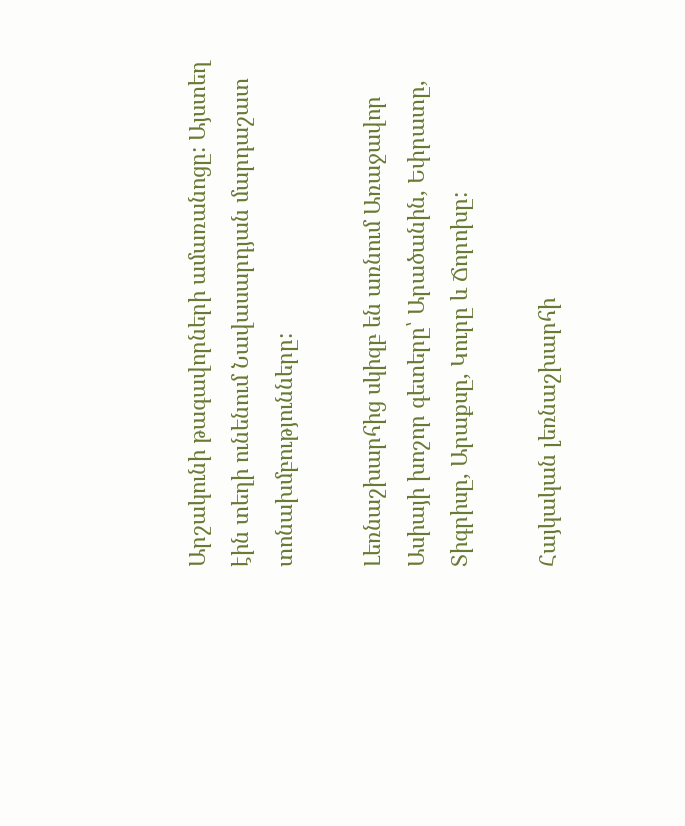Արշակունի թագավորների ամառանոցը: Այստեղ էին տեղի ունենում Նավասարդյան մարդաշատ տոնախմբությունները:

Լեռնաշխարհից սկիզբ են առնում Առաջավոր Ասիայի խոշոր գետերը՝ Արածանին, Եփրատը, Տիգրիսը, Արաքսը, Կուրը և Ճորոխը:

Հայկական լեռնաշխարհի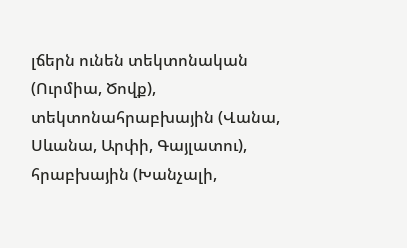լճերն ունեն տեկտոնական (Ուրմիա, Ծովք), տեկտոնահրաբխային (Վանա, Սևանա, Արփի, Գայլատու), հրաբխային (Խանչալի,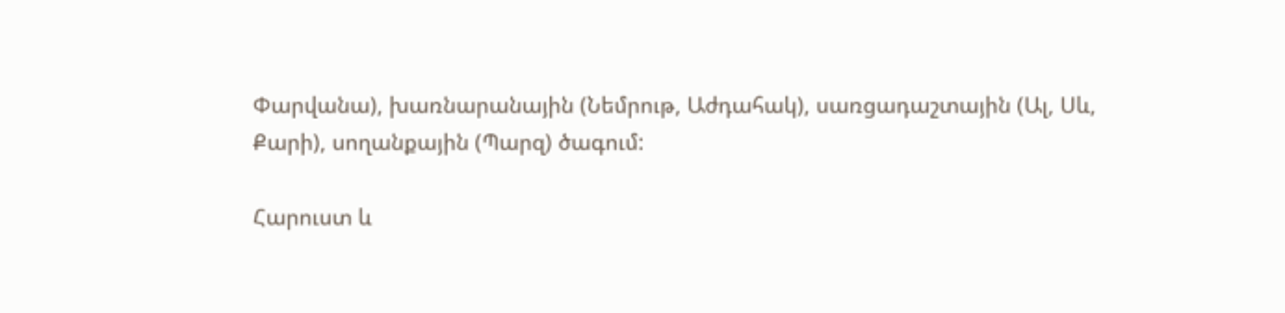Փարվանա), խառնարանային (Նեմրութ, Աժդահակ), սառցադաշտային (Ալ, Սև, Քարի), սողանքային (Պարզ) ծագում:

Հարուստ և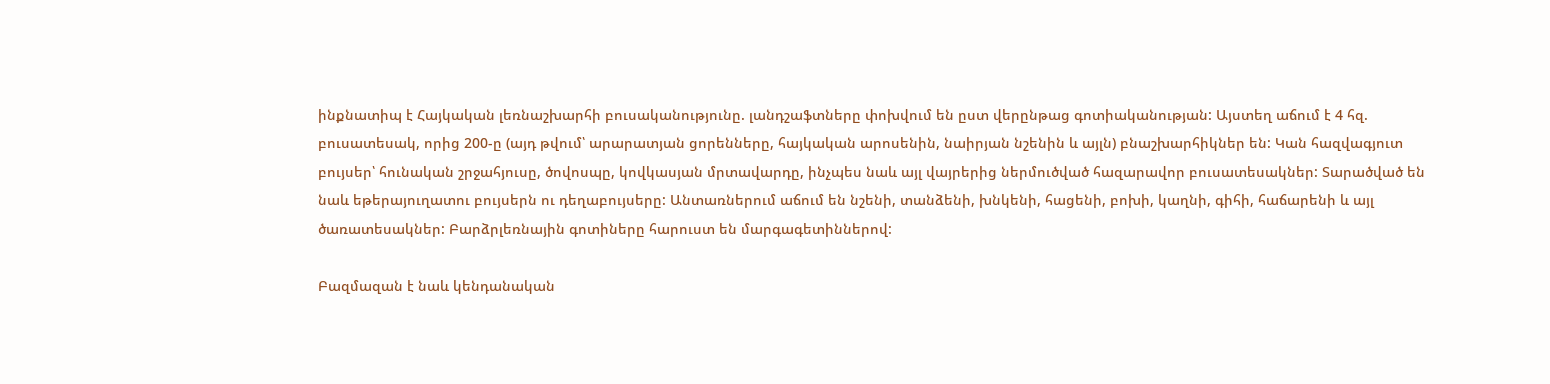ինքնատիպ է Հայկական լեռնաշխարհի բուսականությունը. լանդշաֆտները փոխվում են ըստ վերընթաց գոտիականության: Այստեղ աճում է 4 հզ. բուսատեսակ, որից 200-ը (այդ թվում՝ արարատյան ցորենները, հայկական արոսենին, նաիրյան նշենին և այլն) բնաշխարհիկներ են: Կան հազվագյուտ բույսեր՝ հունական շրջահյուսը, ծովոսպը, կովկասյան մրտավարդը, ինչպես նաև այլ վայրերից ներմուծված հազարավոր բուսատեսակներ: Տարածված են նաև եթերայուղատու բույսերն ու դեղաբույսերը: Անտառներում աճում են նշենի, տանձենի, խնկենի, հացենի, բոխի, կաղնի, գիհի, հաճարենի և այլ ծառատեսակներ: Բարձրլեռնային գոտիները հարուստ են մարգագետիններով:

Բազմազան է նաև կենդանական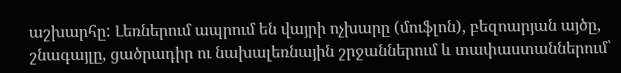աշխարհը: Լեռներում ապրում են վայրի ոչխարը (մուֆլոն), բեզոարյան այծը, շնագայլը, ցածրադիր ու նախալեռնային շրջաններում և տափաստաններում՝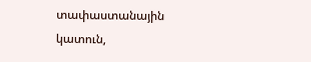տափաստանային կատուն,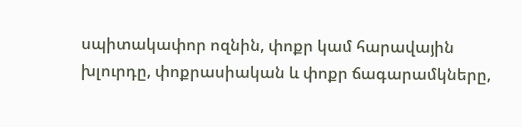սպիտակափոր ոզնին, փոքր կամ հարավային խլուրդը, փոքրասիական և փոքր ճագարամկները,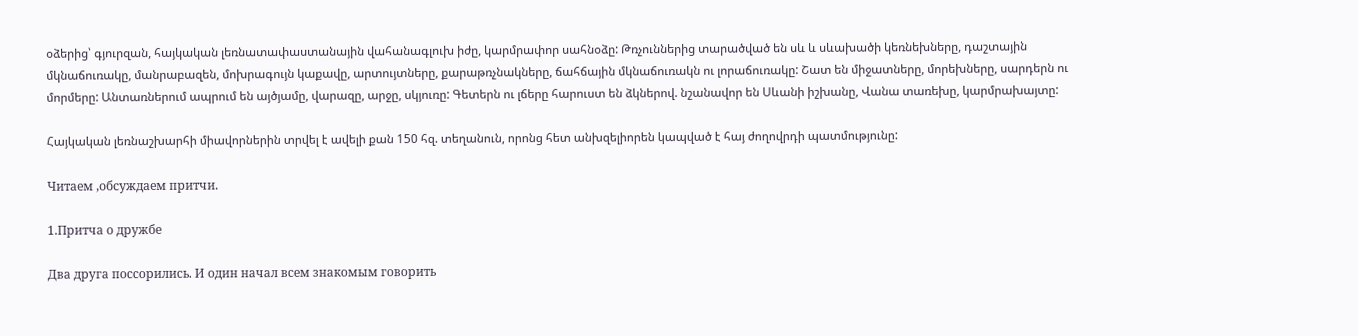օձերից՝ գյուրզան, հայկական լեռնատափաստանային վահանագլուխ իժը, կարմրափոր սահնօձը: Թռչուններից տարածված են սև և սևախածի կեռնեխները, դաշտային մկնաճուռակը, մանրաբազեն, մոխրագույն կաքավը, արտույտները, քարաթռչնակները, ճահճային մկնաճուռակն ու լորաճուռակը: Շատ են միջատները, մորեխները, սարդերն ու մորմերը: Անտառներում ապրում են այծյամը, վարազը, արջը, սկյուռը: Գետերն ու լճերը հարուստ են ձկներով. նշանավոր են Սևանի իշխանը, Վանա տառեխը, կարմրախայտը:

Հայկական լեռնաշխարհի միավորներին տրվել է ավելի քան 150 հզ. տեղանուն, որոնց հետ անխզելիորեն կապված է հայ ժողովրդի պատմությունը:

Читаем ,обсуждаем притчи.

1.Притча о дружбе

Два друга поссорились. И один начал всем знакомым говорить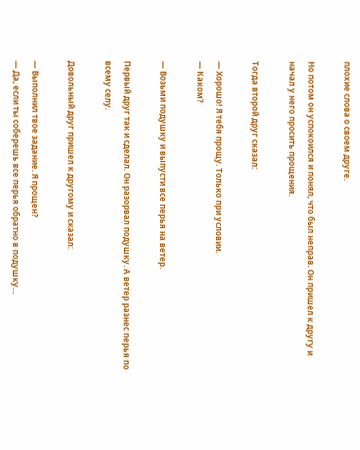плохие слова о своем друге.

Но потом он успокоился и понял, что был неправ. Он пришел к другу и начал у него просить прощения.

Тогда второй друг сказал:

— Хорошо! Я тебя прощу. Только при условии.
— Каком?

— Возьми подушку и выпусти все перья на ветер.

Первый друг так и сделал. Он разорвал подушку. А ветер разнес перья по всему селу.

Довольный друг пришел к другому и сказал:

— Выполнил твое задание. Я прощен?
— Да, если ты соберешь все перья обратно в подушку…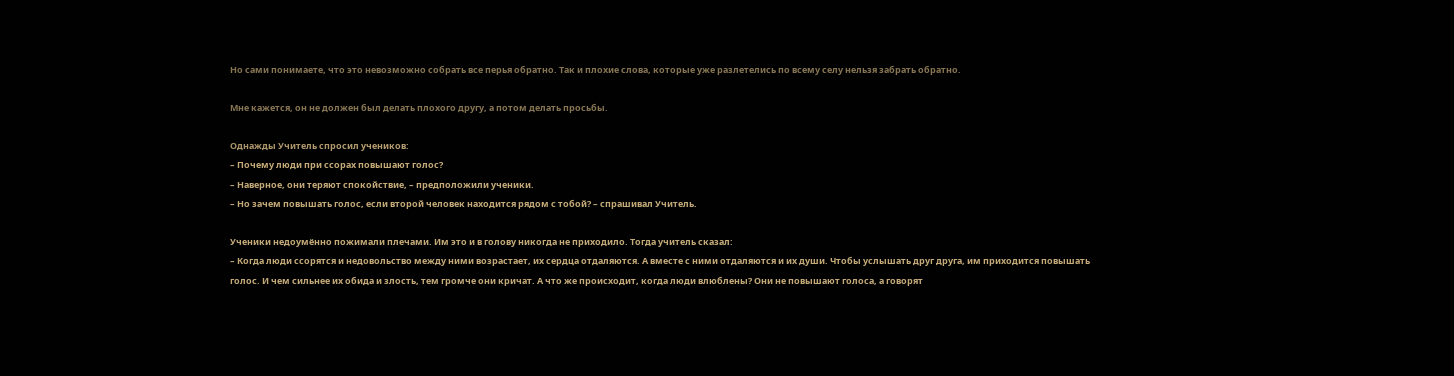Но сами понимаете, что это невозможно собрать все перья обратно. Так и плохие слова, которые уже разлетелись по всему селу нельзя забрать обратно.

Мне кажется, он не должен был делать плохого другу, а потом делать просьбы.

Однажды Учитель спросил учеников:
– Почему люди при ссорах повышают голос?
– Наверное, они теряют спокойствие, – предположили ученики.
– Но зачем повышать голос, если второй человек находится рядом с тобой? – спрашивал Учитель.

Ученики недоумённо пожимали плечами. Им это и в голову никогда не приходило. Тогда учитель сказал:
– Когда люди ссорятся и недовольство между ними возрастает, их сердца отдаляются. А вместе с ними отдаляются и их души. Чтобы услышать друг друга, им приходится повышать голос. И чем сильнее их обида и злость, тем громче они кричат. А что же происходит, когда люди влюблены? Они не повышают голоса, а говорят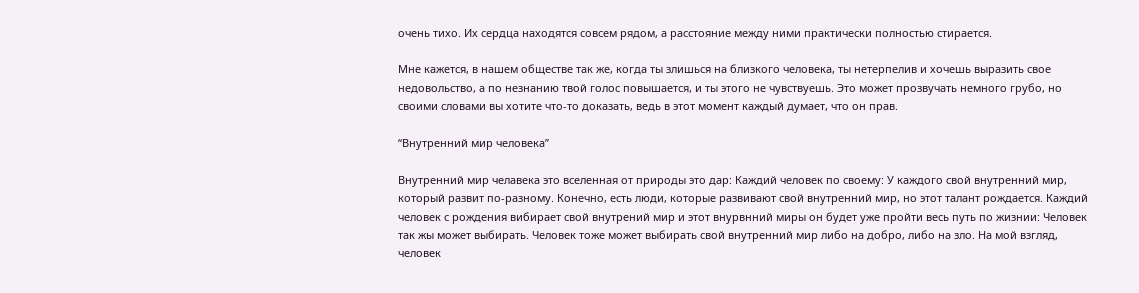очень тихо. Их сердца находятся совсем рядом, а расстояние между ними практически полностью стирается.

Мне кажется, в нашем обществе так же, когда ты злишься на близкого человека, ты нетерпелив и хочешь выразить свое недовольство, а по незнанию твой голос повышается, и ты этого не чувствуешь. Это может прозвучать немного грубо, но своими словами вы хотите что-то доказать, ведь в этот момент каждый думает, что он прав.

“Внутренний мир человека”

Внутренний мир челавека это вселенная от природы это дар: Каждий человек по своему: У каждого свой внутренний мир, который развит по-разному. Конечно, есть люди, которые развивают свой внутренний мир, но этот талант рождается. Каждий человек с рождения вибирает свой внутрений мир и этот внурвнний миры он будет уже пройти весь путь по жизнии: Человек так жы может выбирать. Человек тоже может выбирать свой внутренний мир либо на добро, либо на зло. На мой взгляд, человек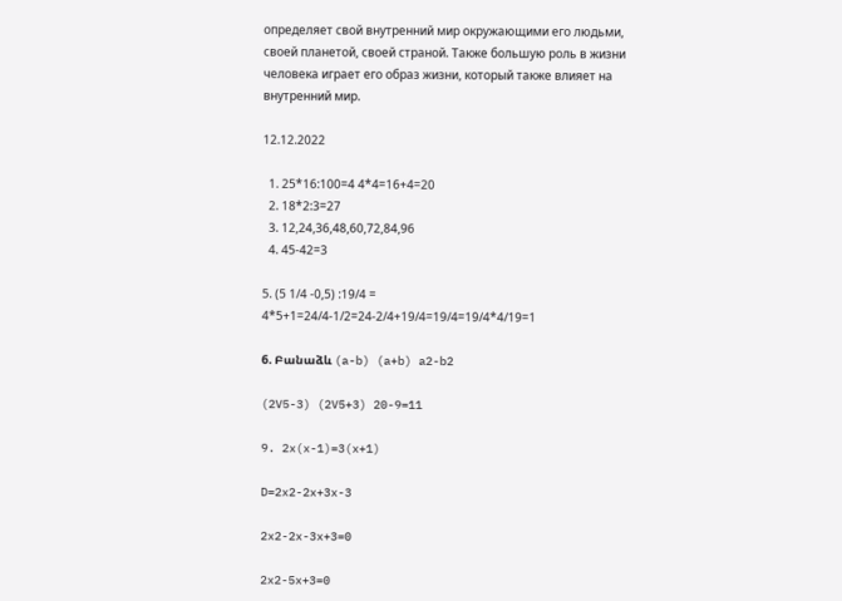определяет свой внутренний мир окружающими его людьми, своей планетой, своей страной. Также большую роль в жизни человека играет его образ жизни, который также влияет на внутренний мир.

12.12.2022

  1. 25*16:100=4 4*4=16+4=20
  2. 18*2:3=27
  3. 12,24,36,48,60,72,84,96
  4. 45-42=3

5. (5 1/4 -0,5) :19/4 = 4*5+1=24/4-1/2=24-2/4+19/4=19/4=19/4*4/19=1

6. Բանաձև (a-b) (a+b) a2-b2

(2V5-3) (2V5+3) 20-9=11

9. 2x(x-1)=3(x+1)

D=2x2-2x+3x-3

2x2-2x-3x+3=0

2x2-5x+3=0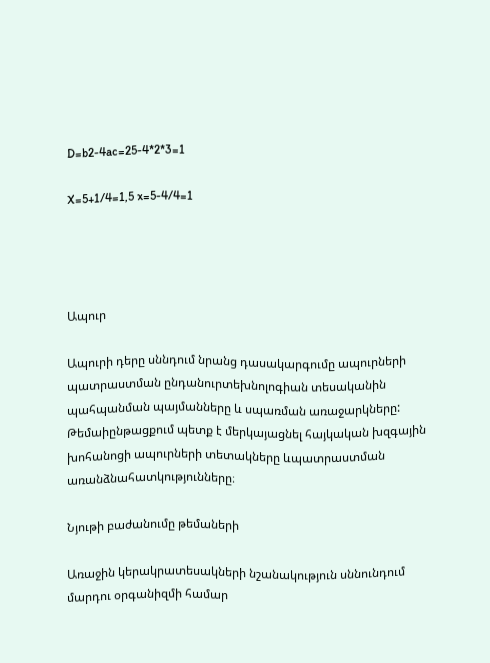D=b2-4ac=25-4*2*3=1

X=5+1/4=1,5 x=5-4/4=1




Ապուր

Ապուրի դերը սննդում նրանց դասակարգումը ապուրների պատրաստման ընդանուրտեխնոլոգիան տեսականին պահպանման պայմանները և սպառման առաջարկները: Թեմաիընթացքում պետք է մերկայացնել հայկական խզգային խոհանոցի ապուրների տետակները ևպատրաստման  առանձնահատկությունները։

Նյութի բաժանումը թեմաների

Առաջին կերակրատեսակների նշանակություն սննունդում մարդու օրգանիզմի համար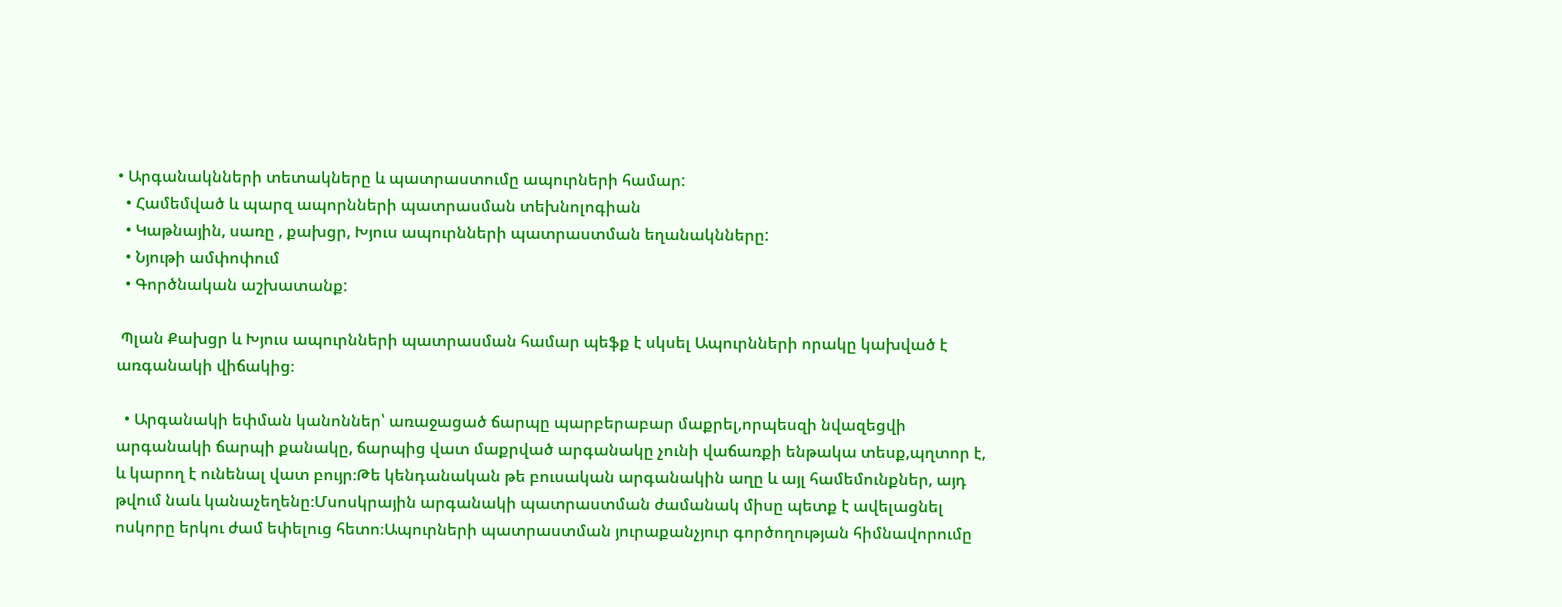• Արգանակնների տետակները և պատրաստումը ապուրների համար:
  • Համեմված և պարզ ապորնների պատրասման տեխնոլոգիան
  • Կաթնային, սառը , քախցր, Խյուս ապուրնների պատրաստման եղանակնները:
  • Նյութի ամփոփում
  • Գործնական աշխատանք:

 Պլան Քախցր և Խյուս ապուրնների պատրասման համար պեֆք է սկսել Ապուրնների որակը կախված է առգանակի վիճակից։

  • Արգանակի եփման կանոններ՝ առաջացած ճարպը պարբերաբար մաքրել,որպեսզի նվազեցվի արգանակի ճարպի քանակը, ճարպից վատ մաքրված արգանակը չունի վաճառքի ենթակա տեսք,պղտոր է, և կարող է ունենալ վատ բույր։Թե կենդանական թե բուսական արգանակին աղը և այլ համեմունքներ, այդ թվում նաև կանաչեղենը։Մսոսկրային արգանակի պատրաստման ժամանակ միսը պետք է ավելացնել ոսկորը երկու ժամ եփելուց հետո։Ապուրների պատրաստման յուրաքանչյուր գործողության հիմնավորումը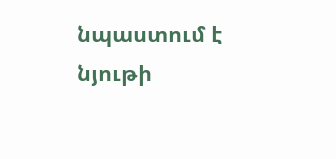նպաստում է նյութի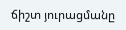ճիշտ յուրացմանը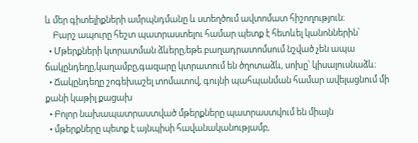և մեր գիտելիքների ամրպնդմանը և ստեղծում ավտոմատ հիշողություն։
    Բարշ ապուրը հեշտ պատրաստելու համար պետք է հետևել կանոններին՝
  • Մթերքների կտրատման ձևերը,եթե բաղադրատոմսում նշված չեն ապա ճակընդեղը,կաղամբը,գազարը կտրատում են ծղոտաձև, սոխը՝ կիսալուսնաձև։
  • Ճակընդեղը շոգեխաշել տոմատով, գույնի պահպանման համար ավելացնում մի քանի կաթիլ քացախ
  • Բոլոր նախապատրաստված մթերքները պատրաստվում են միայն
  • մթերքները պետք է այնպիսի հավանականությամբ,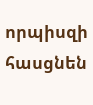որպիսզի հասցնեն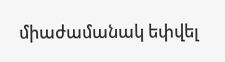միաժամանակ եփվել